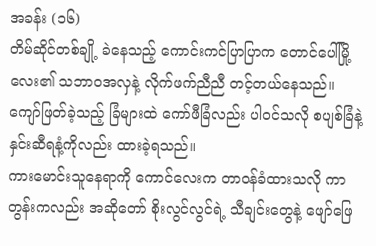အခန်း (၁၆)
တိမ်ဆိုင်တစ်ချို့ ခဲနေသည့် ကောင်းကင်ပြာပြာက တောင်ပေါ်မြို့လေး၏ သဘာဝအလှနဲ့ လိုက်ဖက်ညီညီ တင့်တယ်နေသည်။ ကျော်ဖြတ်ခဲ့သည့် ခြံများထဲ ကော်ဖီခြံလည်း ပါဝင်သလို စပျစ်ခြံနဲ့ နှင်းဆီရနံ့ကိုလည်း ထားခဲ့ရသည်။
ကားမောင်းသူနေရာကို ကောင်လေးက တာဝန်ခံထားသလို ကာတွန်းကလည်း အဆိုတော် စိုးလွင်လွင်ရဲ့ သီချင်းတွေနဲ့ ဖျော်ဖြေ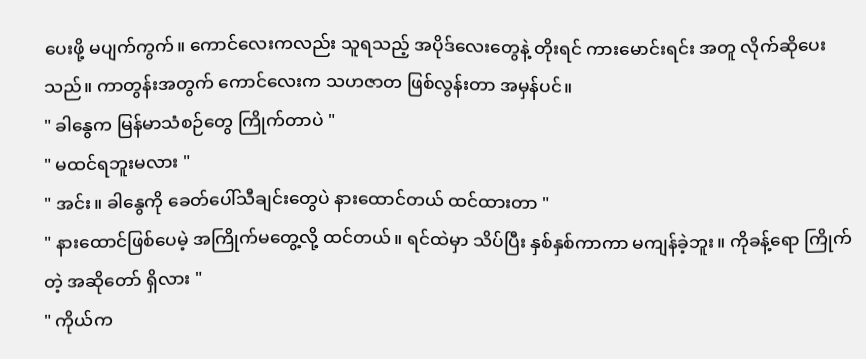ပေးဖို့ မပျက်ကွက်။ ကောင်လေးကလည်း သူရသည့် အပိုဒ်လေးတွေနဲ့ တိုးရင် ကားမောင်းရင်း အတူ လိုက်ဆိုပေးသည်။ ကာတွန်းအတွက် ကောင်လေးက သဟဇာတ ဖြစ်လွန်းတာ အမှန်ပင်။
" ခါနွေက မြန်မာသံစဉ်တွေ ကြိုက်တာပဲ "
" မထင်ရဘူးမလား "
" အင်း။ ခါနွေကို ခေတ်ပေါ်သီချင်းတွေပဲ နားထောင်တယ် ထင်ထားတာ "
" နားထောင်ဖြစ်ပေမဲ့ အကြိုက်မတွေ့လို့ ထင်တယ်။ ရင်ထဲမှာ သိပ်ပြီး နှစ်နှစ်ကာကာ မကျန်ခဲ့ဘူး။ ကိုခန့်ရော ကြိုက်တဲ့ အဆိုတော် ရှိလား "
" ကိုယ်က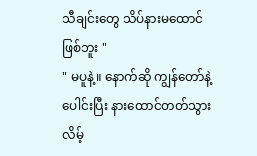သီချင်းတွေ သိပ်နားမထောင်ဖြစ်ဘူး "
" မပူနဲ့။ နောက်ဆို ကျွန်တော်နဲ့ ပေါင်းပြီး နားထောင်တတ်သွားလိမ့်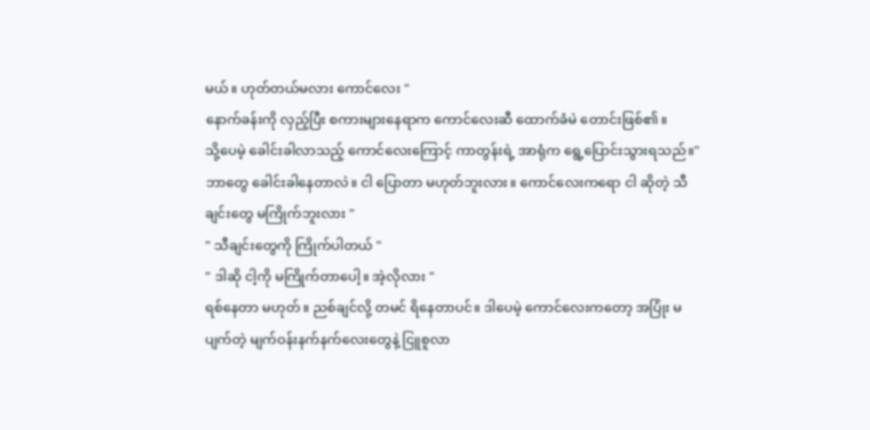မယ်။ ဟုတ်တယ်မလား ကောင်လေး "
နောက်ခန်းကို လှည့်ပြီး စကားများနေရာက ကောင်လေးဆီ ထောက်ခံမဲ တောင်းဖြစ်၏။
သို့ပေမဲ့ ခေါင်းခါလာသည့် ကောင်လေးကြောင့် ကာတွန်းရဲ့ အာရုံက ရွေ့ပြောင်းသွားရသည်။" ဘာတွေ ခေါင်းခါနေတာလဲ။ ငါ ပြောတာ မဟုတ်ဘူးလား။ ကောင်လေးကရော ငါ ဆိုတဲ့ သီချင်းတွေ မကြိုက်ဘူးလား "
" သီချင်းတွေကို ကြိုက်ပါတယ် "
" ဒါဆို ငါ့ကို မကြိုက်တာပေါ့။ အဲ့လိုလား "
ရစ်နေတာ မဟုတ်။ ညစ်ချင်လို့ တမင် ရိနေတာပင်။ ဒါပေမဲ့ ကောင်လေးကတော့ အပြုံး မပျက်တဲ့ မျက်ဝန်းနက်နက်လေးတွေနဲ့ ငြူစူလာ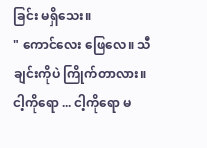ခြင်း မရှိသေး။
" ကောင်လေး ဖြေလေ။ သီချင်းကိုပဲ ကြိုက်တာလား။ ငါ့ကိုရော ... ငါ့ကိုရော မ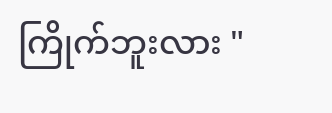ကြိုက်ဘူးလား "